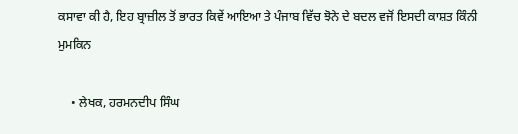ਕਸਾਵਾ ਕੀ ਹੈ, ਇਹ ਬ੍ਰਾਜ਼ੀਲ ਤੋਂ ਭਾਰਤ ਕਿਵੇਂ ਆਇਆ ਤੇ ਪੰਜਾਬ ਵਿੱਚ ਝੋਨੇ ਦੇ ਬਦਲ ਵਜੋਂ ਇਸਦੀ ਕਾਸ਼ਤ ਕਿੰਨੀ ਮੁਮਕਿਨ

    • ਲੇਖਕ, ਹਰਮਨਦੀਪ ਸਿੰਘ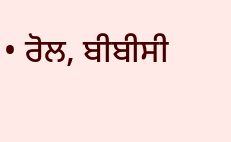• ਰੋਲ, ਬੀਬੀਸੀ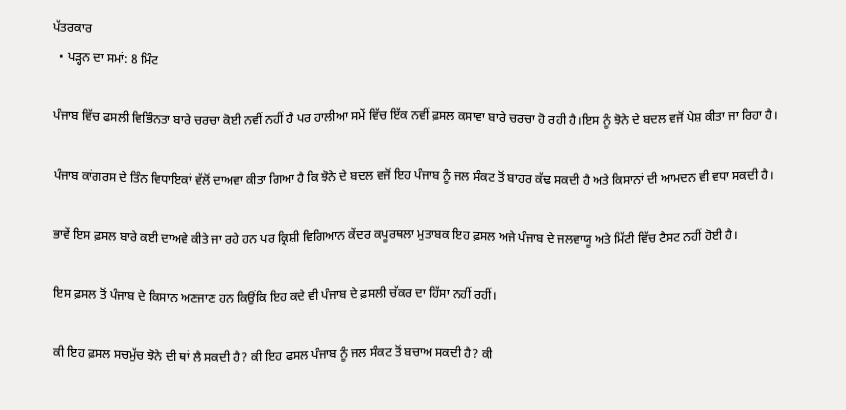ਪੱਤਰਕਾਰ
  • ਪੜ੍ਹਨ ਦਾ ਸਮਾਂ: 8 ਮਿੰਟ

ਪੰਜਾਬ ਵਿੱਚ ਫਸਲੀ ਵਿਭਿੰਨਤਾ ਬਾਰੇ ਚਰਚਾ ਕੋਈ ਨਵੀਂ ਨਹੀਂ ਹੈ ਪਰ ਹਾਲੀਆ ਸਮੇਂ ਵਿੱਚ ਇੱਕ ਨਵੀਂ ਫ਼ਸਲ ਕਸਾਵਾ ਬਾਰੇ ਚਰਚਾ ਹੋ ਰਹੀ ਹੈ।ਇਸ ਨੂੰ ਝੋਨੇ ਦੇ ਬਦਲ ਵਜੋਂ ਪੇਸ਼ ਕੀਤਾ ਜਾ ਰਿਹਾ ਹੈ।

ਪੰਜਾਬ ਕਾਂਗਰਸ ਦੇ ਤਿੰਨ ਵਿਧਾਇਕਾਂ ਵੱਲੋਂ ਦਾਅਵਾ ਕੀਤਾ ਗਿਆ ਹੈ ਕਿ ਝੋਨੇ ਦੇ ਬਦਲ ਵਜੋਂ ਇਹ ਪੰਜਾਬ ਨੂੰ ਜਲ ਸੰਕਟ ਤੋਂ ਬਾਹਰ ਕੱਢ ਸਕਦੀ ਹੈ ਅਤੇ ਕਿਸਾਨਾਂ ਦੀ ਆਮਦਨ ਵੀ ਵਧਾ ਸਕਦੀ ਹੈ।

ਭਾਵੇਂ ਇਸ ਫ਼ਸਲ ਬਾਰੇ ਕਈ ਦਾਅਵੇ ਕੀਤੇ ਜਾ ਰਹੇ ਹਨ ਪਰ ਕ੍ਰਿਸ਼ੀ ਵਿਗਿਆਨ ਕੇਂਦਰ ਕਪੂਰਥਲਾ ਮੁਤਾਬਕ ਇਹ ਫ਼ਸਲ ਅਜੇ ਪੰਜਾਬ ਦੇ ਜਲਵਾਯੂ ਅਤੇ ਮਿੱਟੀ ਵਿੱਚ ਟੈਸਟ ਨਹੀਂ ਹੋਈ ਹੈ।

ਇਸ ਫ਼ਸਲ ਤੋਂ ਪੰਜਾਬ ਦੇ ਕਿਸਾਨ ਅਣਜਾਣ ਹਨ ਕਿਉਂਕਿ ਇਹ ਕਦੇ ਵੀ ਪੰਜਾਬ ਦੇ ਫ਼ਸਲੀ ਚੱਕਰ ਦਾ ਹਿੱਸਾ ਨਹੀਂ ਰਹੀਂ।

ਕੀ ਇਹ ਫ਼ਸਲ ਸਚਮੁੱਚ ਝੋਨੇ ਦੀ ਥਾਂ ਲੈ ਸਕਦੀ ਹੈ? ਕੀ ਇਹ ਫਸਲ ਪੰਜਾਬ ਨੂੰ ਜਲ ਸੰਕਟ ਤੋਂ ਬਚਾਅ ਸਕਦੀ ਹੈ? ਕੀ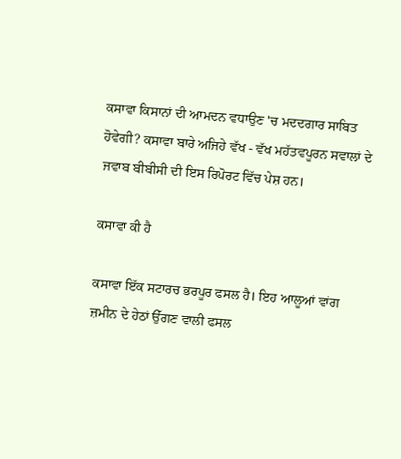ਕਸਾਵਾ ਕਿਸਾਨਾਂ ਦੀ ਆਮਦਨ ਵਧਾਉਣ 'ਚ ਮਦਦਗਾਰ ਸਾਬਿਤ ਹੋਵੇਗੀ? ਕਸਾਵਾ ਬਾਰੇ ਅਜਿਹੇ ਵੱਖ - ਵੱਖ ਮਹੱਤਵਪੂਰਨ ਸਵਾਲਾਂ ਦੇ ਜਵਾਬ ਬੀਬੀਸੀ ਦੀ ਇਸ ਰਿਪੋਰਟ ਵਿੱਚ ਪੇਸ਼ ਹਨ।

ਕਸਾਵਾ ਕੀ ਹੈ

ਕਸਾਵਾ ਇੱਕ ਸਟਾਰਚ ਭਰਪੂਰ ਫਸਲ ਹੈ। ਇਹ ਆਲੂਆਂ ਵਾਂਗ ਜ਼ਮੀਨ ਦੇ ਹੇਠਾਂ ਉੱਗਣ ਵਾਲੀ ਫਸਲ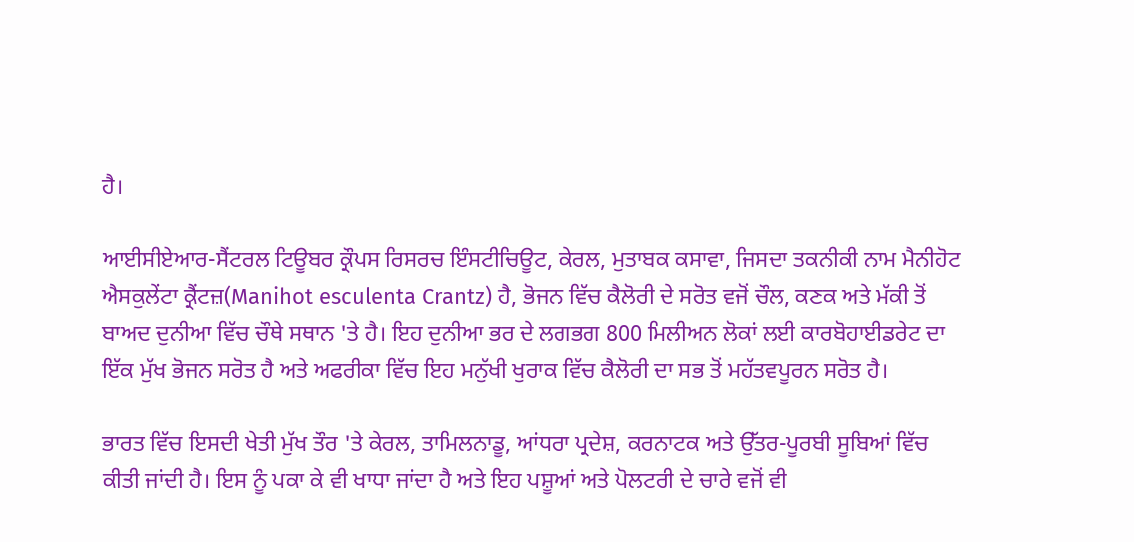ਹੈ।

ਆਈਸੀਏਆਰ-ਸੈਂਟਰਲ ਟਿਊਬਰ ਕ੍ਰੌਪਸ ਰਿਸਰਚ ਇੰਸਟੀਚਿਊਟ, ਕੇਰਲ, ਮੁਤਾਬਕ ਕਸਾਵਾ, ਜਿਸਦਾ ਤਕਨੀਕੀ ਨਾਮ ਮੈਨੀਹੋਟ ਐਸਕੁਲੇਂਟਾ ਕ੍ਰੈਂਟਜ਼(Manihot esculenta Crantz) ਹੈ, ਭੋਜਨ ਵਿੱਚ ਕੈਲੋਰੀ ਦੇ ਸਰੋਤ ਵਜੋਂ ਚੌਲ, ਕਣਕ ਅਤੇ ਮੱਕੀ ਤੋਂ ਬਾਅਦ ਦੁਨੀਆ ਵਿੱਚ ਚੌਥੇ ਸਥਾਨ 'ਤੇ ਹੈ। ਇਹ ਦੁਨੀਆ ਭਰ ਦੇ ਲਗਭਗ 800 ਮਿਲੀਅਨ ਲੋਕਾਂ ਲਈ ਕਾਰਬੋਹਾਈਡਰੇਟ ਦਾ ਇੱਕ ਮੁੱਖ ਭੋਜਨ ਸਰੋਤ ਹੈ ਅਤੇ ਅਫਰੀਕਾ ਵਿੱਚ ਇਹ ਮਨੁੱਖੀ ਖੁਰਾਕ ਵਿੱਚ ਕੈਲੋਰੀ ਦਾ ਸਭ ਤੋਂ ਮਹੱਤਵਪੂਰਨ ਸਰੋਤ ਹੈ।

ਭਾਰਤ ਵਿੱਚ ਇਸਦੀ ਖੇਤੀ ਮੁੱਖ ਤੌਰ 'ਤੇ ਕੇਰਲ, ਤਾਮਿਲਨਾਡੂ, ਆਂਧਰਾ ਪ੍ਰਦੇਸ਼, ਕਰਨਾਟਕ ਅਤੇ ਉੱਤਰ-ਪੂਰਬੀ ਸੂਬਿਆਂ ਵਿੱਚ ਕੀਤੀ ਜਾਂਦੀ ਹੈ। ਇਸ ਨੂੰ ਪਕਾ ਕੇ ਵੀ ਖਾਧਾ ਜਾਂਦਾ ਹੈ ਅਤੇ ਇਹ ਪਸ਼ੂਆਂ ਅਤੇ ਪੋਲਟਰੀ ਦੇ ਚਾਰੇ ਵਜੋਂ ਵੀ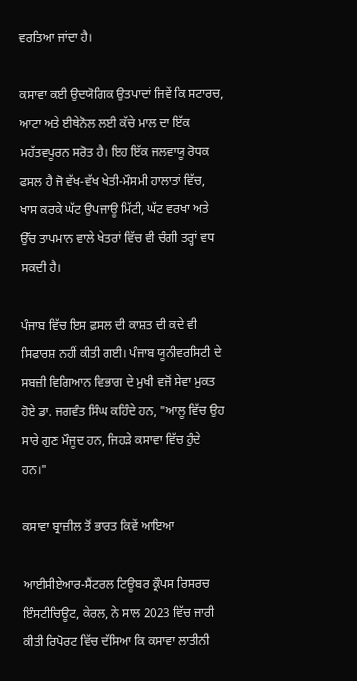ਵਰਤਿਆ ਜਾਂਦਾ ਹੈ।

ਕਸਾਵਾ ਕਈ ਉਦਯੋਗਿਕ ਉਤਪਾਦਾਂ ਜਿਵੇਂ ਕਿ ਸਟਾਰਚ, ਆਟਾ ਅਤੇ ਈਥੇਨੋਲ ਲਈ ਕੱਚੇ ਮਾਲ ਦਾ ਇੱਕ ਮਹੱਤਵਪੂਰਨ ਸਰੋਤ ਹੈ। ਇਹ ਇੱਕ ਜਲਵਾਯੂ ਰੋਧਕ ਫਸਲ ਹੈ ਜੋ ਵੱਖ-ਵੱਖ ਖੇਤੀ-ਮੌਸਮੀ ਹਾਲਾਤਾਂ ਵਿੱਚ, ਖਾਸ ਕਰਕੇ ਘੱਟ ਉਪਜਾਊ ਮਿੱਟੀ, ਘੱਟ ਵਰਖਾ ਅਤੇ ਉੱਚ ਤਾਪਮਾਨ ਵਾਲੇ ਖੇਤਰਾਂ ਵਿੱਚ ਵੀ ਚੰਗੀ ਤਰ੍ਹਾਂ ਵਧ ਸਕਦੀ ਹੈ।

ਪੰਜਾਬ ਵਿੱਚ ਇਸ ਫ਼ਸਲ ਦੀ ਕਾਸ਼ਤ ਦੀ ਕਦੇ ਵੀ ਸਿਫਾਰਸ਼ ਨਹੀਂ ਕੀਤੀ ਗਈ। ਪੰਜਾਬ ਯੂਨੀਵਰਸਿਟੀ ਦੇ ਸਬਜ਼ੀ ਵਿਗਿਆਨ ਵਿਭਾਗ ਦੇ ਮੁਖੀ ਵਜੋਂ ਸੇਵਾ ਮੁਕਤ ਹੋਏ ਡਾ. ਜਗਵੰਤ ਸਿੰਘ ਕਹਿੰਦੇ ਹਨ, "ਆਲੂ ਵਿੱਚ ਉਹ ਸਾਰੇ ਗੁਣ ਮੌਜੂਦ ਹਨ, ਜਿਹੜੇ ਕਸਾਵਾ ਵਿੱਚ ਹੁੰਦੇ ਹਨ।"

ਕਸਾਵਾ ਬ੍ਰਾਜ਼ੀਲ ਤੋਂ ਭਾਰਤ ਕਿਵੇਂ ਆਇਆ

ਆਈਸੀਏਆਰ-ਸੈਂਟਰਲ ਟਿਊਬਰ ਕ੍ਰੌਪਸ ਰਿਸਰਚ ਇੰਸਟੀਚਿਊਟ, ਕੇਰਲ, ਨੇ ਸਾਲ 2023 ਵਿੱਚ ਜਾਰੀ ਕੀਤੀ ਰਿਪੋਰਟ ਵਿੱਚ ਦੱਸਿਆ ਕਿ ਕਸਾਵਾ ਲਾਤੀਨੀ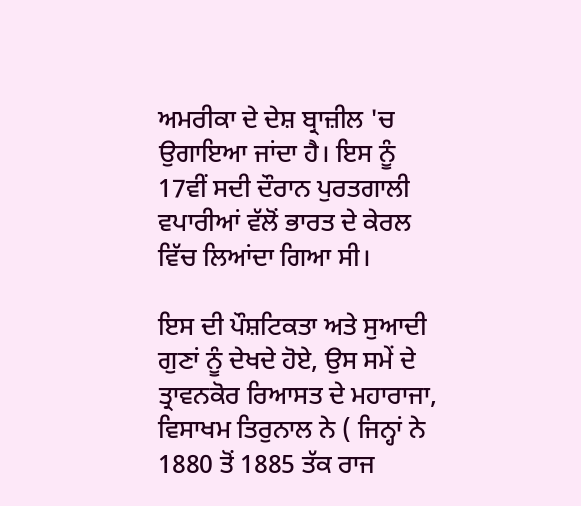ਅਮਰੀਕਾ ਦੇ ਦੇਸ਼ ਬ੍ਰਾਜ਼ੀਲ 'ਚ ਉਗਾਇਆ ਜਾਂਦਾ ਹੈ। ਇਸ ਨੂੰ 17ਵੀਂ ਸਦੀ ਦੌਰਾਨ ਪੁਰਤਗਾਲੀ ਵਪਾਰੀਆਂ ਵੱਲੋਂ ਭਾਰਤ ਦੇ ਕੇਰਲ ਵਿੱਚ ਲਿਆਂਦਾ ਗਿਆ ਸੀ।

ਇਸ ਦੀ ਪੌਸ਼ਟਿਕਤਾ ਅਤੇ ਸੁਆਦੀ ਗੁਣਾਂ ਨੂੰ ਦੇਖਦੇ ਹੋਏ, ਉਸ ਸਮੇਂ ਦੇ ਤ੍ਰਾਵਨਕੋਰ ਰਿਆਸਤ ਦੇ ਮਹਾਰਾਜਾ, ਵਿਸਾਖਮ ਤਿਰੁਨਾਲ ਨੇ ( ਜਿਨ੍ਹਾਂ ਨੇ 1880 ਤੋਂ 1885 ਤੱਕ ਰਾਜ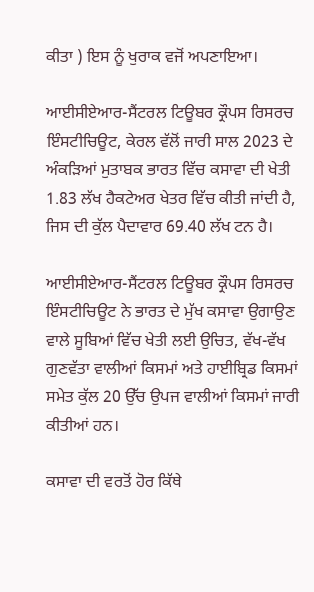ਕੀਤਾ ) ਇਸ ਨੂੰ ਖੁਰਾਕ ਵਜੋਂ ਅਪਣਾਇਆ।

ਆਈਸੀਏਆਰ-ਸੈਂਟਰਲ ਟਿਊਬਰ ਕ੍ਰੌਪਸ ਰਿਸਰਚ ਇੰਸਟੀਚਿਊਟ, ਕੇਰਲ ਵੱਲੋਂ ਜਾਰੀ ਸਾਲ 2023 ਦੇ ਅੰਕੜਿਆਂ ਮੁਤਾਬਕ ਭਾਰਤ ਵਿੱਚ ਕਸਾਵਾ ਦੀ ਖੇਤੀ 1.83 ਲੱਖ ਹੈਕਟੇਅਰ ਖੇਤਰ ਵਿੱਚ ਕੀਤੀ ਜਾਂਦੀ ਹੈ, ਜਿਸ ਦੀ ਕੁੱਲ ਪੈਦਾਵਾਰ 69.40 ਲੱਖ ਟਨ ਹੈ।

ਆਈਸੀਏਆਰ-ਸੈਂਟਰਲ ਟਿਊਬਰ ਕ੍ਰੌਪਸ ਰਿਸਰਚ ਇੰਸਟੀਚਿਊਟ ਨੇ ਭਾਰਤ ਦੇ ਮੁੱਖ ਕਸਾਵਾ ਉਗਾਉਣ ਵਾਲੇ ਸੂਬਿਆਂ ਵਿੱਚ ਖੇਤੀ ਲਈ ਉਚਿਤ, ਵੱਖ-ਵੱਖ ਗੁਣਵੱਤਾ ਵਾਲੀਆਂ ਕਿਸਮਾਂ ਅਤੇ ਹਾਈਬ੍ਰਿਡ ਕਿਸਮਾਂ ਸਮੇਤ ਕੁੱਲ 20 ਉੱਚ ਉਪਜ ਵਾਲੀਆਂ ਕਿਸਮਾਂ ਜਾਰੀ ਕੀਤੀਆਂ ਹਨ।

ਕਸਾਵਾ ਦੀ ਵਰਤੋਂ ਹੋਰ ਕਿੱਥੇ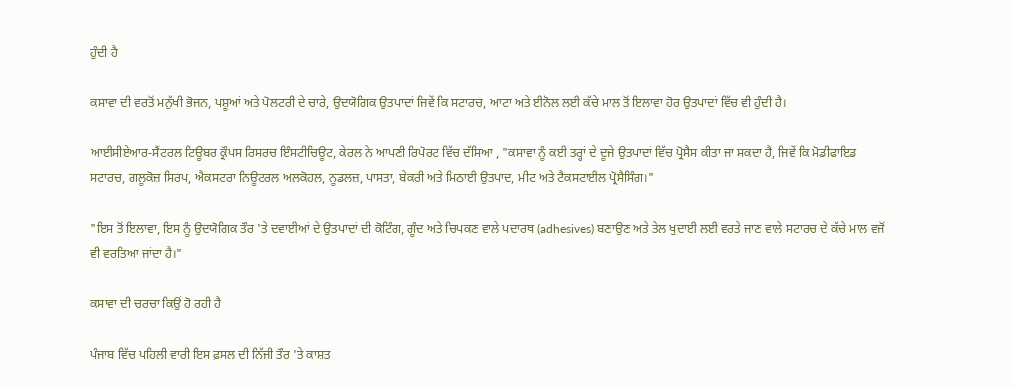ਹੁੰਦੀ ਹੈ

ਕਸਾਵਾ ਦੀ ਵਰਤੋਂ ਮਨੁੱਖੀ ਭੋਜਨ, ਪਸ਼ੂਆਂ ਅਤੇ ਪੋਲਟਰੀ ਦੇ ਚਾਰੇ, ਉਦਯੋਗਿਕ ਉਤਪਾਦਾਂ ਜਿਵੇਂ ਕਿ ਸਟਾਰਚ, ਆਟਾ ਅਤੇ ਈਨੋਲ ਲਈ ਕੱਚੇ ਮਾਲ ਤੋਂ ਇਲਾਵਾ ਹੋਰ ਉਤਪਾਦਾਂ ਵਿੱਚ ਵੀ ਹੁੰਦੀ ਹੈ।

ਆਈਸੀਏਆਰ-ਸੈਂਟਰਲ ਟਿਊਬਰ ਕ੍ਰੌਪਸ ਰਿਸਰਚ ਇੰਸਟੀਚਿਊਟ, ਕੇਰਲ ਨੇ ਆਪਣੀ ਰਿਪੋਰਟ ਵਿੱਚ ਦੱਸਿਆ , "ਕਸਾਵਾ ਨੂੰ ਕਈ ਤਰ੍ਹਾਂ ਦੇ ਦੂਜੇ ਉਤਪਾਦਾਂ ਵਿੱਚ ਪ੍ਰੋਸੈਸ ਕੀਤਾ ਜਾ ਸਕਦਾ ਹੈ, ਜਿਵੇਂ ਕਿ ਮੋਡੀਫਾਇਡ ਸਟਾਰਚ, ਗਲੂਕੋਜ਼ ਸਿਰਪ, ਐਕਸਟਰਾ ਨਿਊਟਰਲ ਅਲਕੋਹਲ, ਨੂਡਲਜ਼, ਪਾਸਤਾ, ਬੇਕਰੀ ਅਤੇ ਮਿਠਾਈ ਉਤਪਾਦ, ਮੀਟ ਅਤੇ ਟੈਕਸਟਾਈਲ ਪ੍ਰੋਸੈਸਿੰਗ।"

"ਇਸ ਤੋਂ ਇਲਾਵਾ, ਇਸ ਨੂੰ ਉਦਯੋਗਿਕ ਤੌਰ 'ਤੇ ਦਵਾਈਆਂ ਦੇ ਉਤਪਾਦਾਂ ਦੀ ਕੋਟਿੰਗ, ਗੂੰਦ ਅਤੇ ਚਿਪਕਣ ਵਾਲੇ ਪਦਾਰਥ (adhesives) ਬਣਾਉਣ ਅਤੇ ਤੇਲ ਖੁਦਾਈ ਲਈ ਵਰਤੇ ਜਾਣ ਵਾਲੇ ਸਟਾਰਚ ਦੇ ਕੱਚੇ ਮਾਲ ਵਜੋਂ ਵੀ ਵਰਤਿਆ ਜਾਂਦਾ ਹੈ।"

ਕਸਾਵਾ ਦੀ ਚਰਚਾ ਕਿਉਂ ਹੋ ਰਹੀ ਹੈ

ਪੰਜਾਬ ਵਿੱਚ ਪਹਿਲੀ ਵਾਰੀ ਇਸ ਫ਼ਸਲ ਦੀ ਨਿੱਜੀ ਤੌਰ 'ਤੇ ਕਾਸ਼ਤ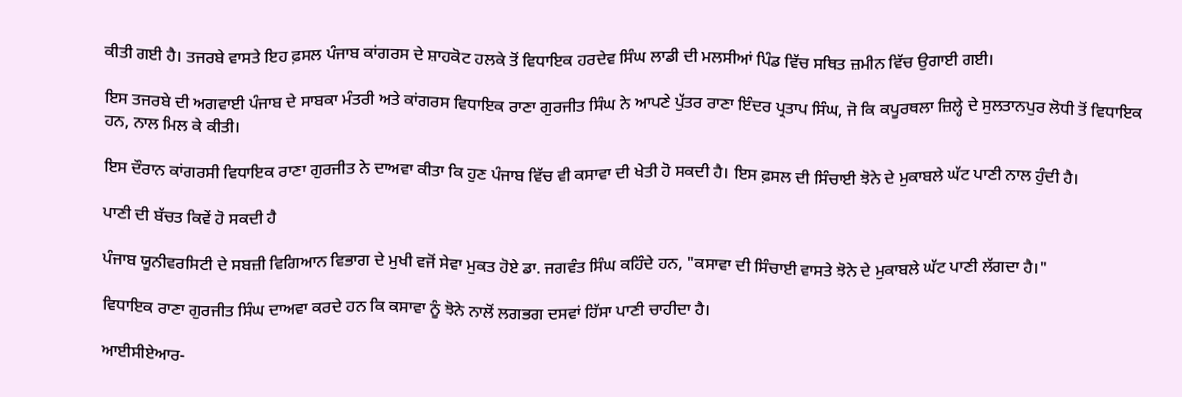ਕੀਤੀ ਗਈ ਹੈ। ਤਜਰਬੇ ਵਾਸਤੇ ਇਹ ਫ਼ਸਲ ਪੰਜਾਬ ਕਾਂਗਰਸ ਦੇ ਸ਼ਾਹਕੋਟ ਹਲਕੇ ਤੋਂ ਵਿਧਾਇਕ ਹਰਦੇਵ ਸਿੰਘ ਲਾਡੀ ਦੀ ਮਲਸੀਆਂ ਪਿੰਡ ਵਿੱਚ ਸਥਿਤ ਜ਼ਮੀਨ ਵਿੱਚ ਉਗਾਈ ਗਈ।

ਇਸ ਤਜਰਬੇ ਦੀ ਅਗਵਾਈ ਪੰਜਾਬ ਦੇ ਸਾਬਕਾ ਮੰਤਰੀ ਅਤੇ ਕਾਂਗਰਸ ਵਿਧਾਇਕ ਰਾਣਾ ਗੁਰਜੀਤ ਸਿੰਘ ਨੇ ਆਪਣੇ ਪੁੱਤਰ ਰਾਣਾ ਇੰਦਰ ਪ੍ਰਤਾਪ ਸਿੰਘ, ਜੋ ਕਿ ਕਪੂਰਥਲਾ ਜ਼ਿਲ੍ਹੇ ਦੇ ਸੁਲਤਾਨਪੁਰ ਲੋਧੀ ਤੋਂ ਵਿਧਾਇਕ ਹਨ, ਨਾਲ ਮਿਲ ਕੇ ਕੀਤੀ।

ਇਸ ਦੌਰਾਨ ਕਾਂਗਰਸੀ ਵਿਧਾਇਕ ਰਾਣਾ ਗੁਰਜੀਤ ਨੇ ਦਾਅਵਾ ਕੀਤਾ ਕਿ ਹੁਣ ਪੰਜਾਬ ਵਿੱਚ ਵੀ ਕਸਾਵਾ ਦੀ ਖੇਤੀ ਹੋ ਸਕਦੀ ਹੈ। ਇਸ ਫ਼ਸਲ ਦੀ ਸਿੰਚਾਈ ਝੋਨੇ ਦੇ ਮੁਕਾਬਲੇ ਘੱਟ ਪਾਣੀ ਨਾਲ ਹੁੰਦੀ ਹੈ।

ਪਾਣੀ ਦੀ ਬੱਚਤ ਕਿਵੇਂ ਹੋ ਸਕਦੀ ਹੈ

ਪੰਜਾਬ ਯੂਨੀਵਰਸਿਟੀ ਦੇ ਸਬਜ਼ੀ ਵਿਗਿਆਨ ਵਿਭਾਗ ਦੇ ਮੁਖੀ ਵਜੋਂ ਸੇਵਾ ਮੁਕਤ ਹੋਏ ਡਾ. ਜਗਵੰਤ ਸਿੰਘ ਕਹਿੰਦੇ ਹਨ, "ਕਸਾਵਾ ਦੀ ਸਿੰਚਾਈ ਵਾਸਤੇ ਝੋਨੇ ਦੇ ਮੁਕਾਬਲੇ ਘੱਟ ਪਾਣੀ ਲੱਗਦਾ ਹੈ।"

ਵਿਧਾਇਕ ਰਾਣਾ ਗੁਰਜੀਤ ਸਿੰਘ ਦਾਅਵਾ ਕਰਦੇ ਹਨ ਕਿ ਕਸਾਵਾ ਨੂੰ ਝੋਨੇ ਨਾਲੋਂ ਲਗਭਗ ਦਸਵਾਂ ਹਿੱਸਾ ਪਾਣੀ ਚਾਹੀਦਾ ਹੈ।

ਆਈਸੀਏਆਰ-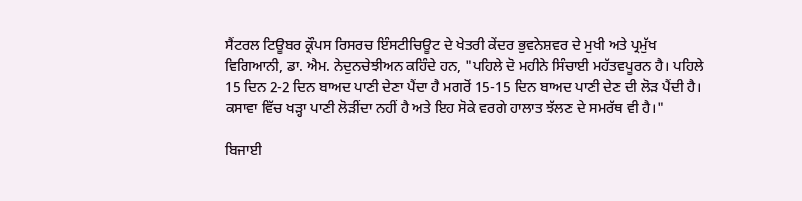ਸੈਂਟਰਲ ਟਿਊਬਰ ਕ੍ਰੌਪਸ ਰਿਸਰਚ ਇੰਸਟੀਚਿਊਟ ਦੇ ਖੇਤਰੀ ਕੇਂਦਰ ਭੁਵਨੇਸ਼ਵਰ ਦੇ ਮੁਖੀ ਅਤੇ ਪ੍ਰਮੁੱਖ ਵਿਗਿਆਨੀ, ਡਾ. ਐਮ. ਨੇਦੁਨਚੇਝੀਅਨ ਕਹਿੰਦੇ ਹਨ, "ਪਹਿਲੇ ਦੋ ਮਹੀਨੇ ਸਿੰਚਾਈ ਮਹੱਤਵਪੂਰਨ ਹੈ। ਪਹਿਲੇ 15 ਦਿਨ 2-2 ਦਿਨ ਬਾਅਦ ਪਾਣੀ ਦੇਣਾ ਪੈਂਦਾ ਹੈ ਮਗਰੋਂ 15-15 ਦਿਨ ਬਾਅਦ ਪਾਣੀ ਦੇਣ ਦੀ ਲੋੜ ਪੈਂਦੀ ਹੈ। ਕਸਾਵਾ ਵਿੱਚ ਖੜ੍ਹਾ ਪਾਣੀ ਲੋੜੀਂਦਾ ਨਹੀਂ ਹੈ ਅਤੇ ਇਹ ਸੋਕੇ ਵਰਗੇ ਹਾਲਾਤ ਝੱਲਣ ਦੇ ਸਮਰੱਥ ਵੀ ਹੈ।"

ਬਿਜਾਈ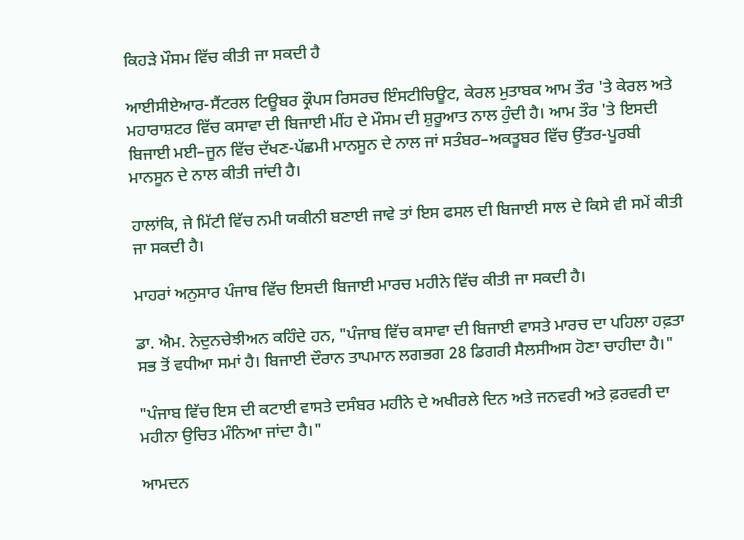ਕਿਹੜੇ ਮੌਸਮ ਵਿੱਚ ਕੀਤੀ ਜਾ ਸਕਦੀ ਹੈ

ਆਈਸੀਏਆਰ-ਸੈਂਟਰਲ ਟਿਊਬਰ ਕ੍ਰੌਪਸ ਰਿਸਰਚ ਇੰਸਟੀਚਿਊਟ, ਕੇਰਲ ਮੁਤਾਬਕ ਆਮ ਤੌਰ 'ਤੇ ਕੇਰਲ ਅਤੇ ਮਹਾਰਾਸ਼ਟਰ ਵਿੱਚ ਕਸਾਵਾ ਦੀ ਬਿਜਾਈ ਮੀਂਹ ਦੇ ਮੌਸਮ ਦੀ ਸ਼ੁਰੂਆਤ ਨਾਲ ਹੁੰਦੀ ਹੈ। ਆਮ ਤੌਰ 'ਤੇ ਇਸਦੀ ਬਿਜਾਈ ਮਈ–ਜੂਨ ਵਿੱਚ ਦੱਖਣ-ਪੱਛਮੀ ਮਾਨਸੂਨ ਦੇ ਨਾਲ ਜਾਂ ਸਤੰਬਰ–ਅਕਤੂਬਰ ਵਿੱਚ ਉੱਤਰ-ਪੂਰਬੀ ਮਾਨਸੂਨ ਦੇ ਨਾਲ ਕੀਤੀ ਜਾਂਦੀ ਹੈ।

ਹਾਲਾਂਕਿ, ਜੇ ਮਿੱਟੀ ਵਿੱਚ ਨਮੀ ਯਕੀਨੀ ਬਣਾਈ ਜਾਵੇ ਤਾਂ ਇਸ ਫਸਲ ਦੀ ਬਿਜਾਈ ਸਾਲ ਦੇ ਕਿਸੇ ਵੀ ਸਮੇਂ ਕੀਤੀ ਜਾ ਸਕਦੀ ਹੈ।

ਮਾਹਰਾਂ ਅਨੁਸਾਰ ਪੰਜਾਬ ਵਿੱਚ ਇਸਦੀ ਬਿਜਾਈ ਮਾਰਚ ਮਹੀਨੇ ਵਿੱਚ ਕੀਤੀ ਜਾ ਸਕਦੀ ਹੈ।

ਡਾ. ਐਮ. ਨੇਦੁਨਚੇਝੀਅਨ ਕਹਿੰਦੇ ਹਨ, "ਪੰਜਾਬ ਵਿੱਚ ਕਸਾਵਾ ਦੀ ਬਿਜਾਈ ਵਾਸਤੇ ਮਾਰਚ ਦਾ ਪਹਿਲਾ ਹਫ਼ਤਾ ਸਭ ਤੋਂ ਵਧੀਆ ਸਮਾਂ ਹੈ। ਬਿਜਾਈ ਦੌਰਾਨ ਤਾਪਮਾਨ ਲਗਭਗ 28 ਡਿਗਰੀ ਸੈਲਸੀਅਸ ਹੋਣਾ ਚਾਹੀਦਾ ਹੈ।"

"ਪੰਜਾਬ ਵਿੱਚ ਇਸ ਦੀ ਕਟਾਈ ਵਾਸਤੇ ਦਸੰਬਰ ਮਹੀਨੇ ਦੇ ਅਖੀਰਲੇ ਦਿਨ ਅਤੇ ਜਨਵਰੀ ਅਤੇ ਫ਼ਰਵਰੀ ਦਾ ਮਹੀਨਾ ਉਚਿਤ ਮੰਨਿਆ ਜਾਂਦਾ ਹੈ।"

ਆਮਦਨ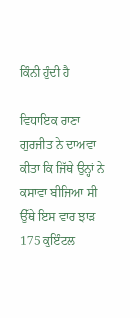ਕਿੰਨੀ ਹੁੰਦੀ ਹੈ

ਵਿਧਾਇਕ ਰਾਣਾ ਗੁਰਜੀਤ ਨੇ ਦਾਅਵਾ ਕੀਤਾ ਕਿ ਜਿੱਥੇ ਉਨ੍ਹਾਂ ਨੇ ਕਸਾਵਾ ਬੀਜਿਆ ਸੀ ਉੱਥੇ ਇਸ ਵਾਰ ਝਾੜ 175 ਕੁਇੰਟਲ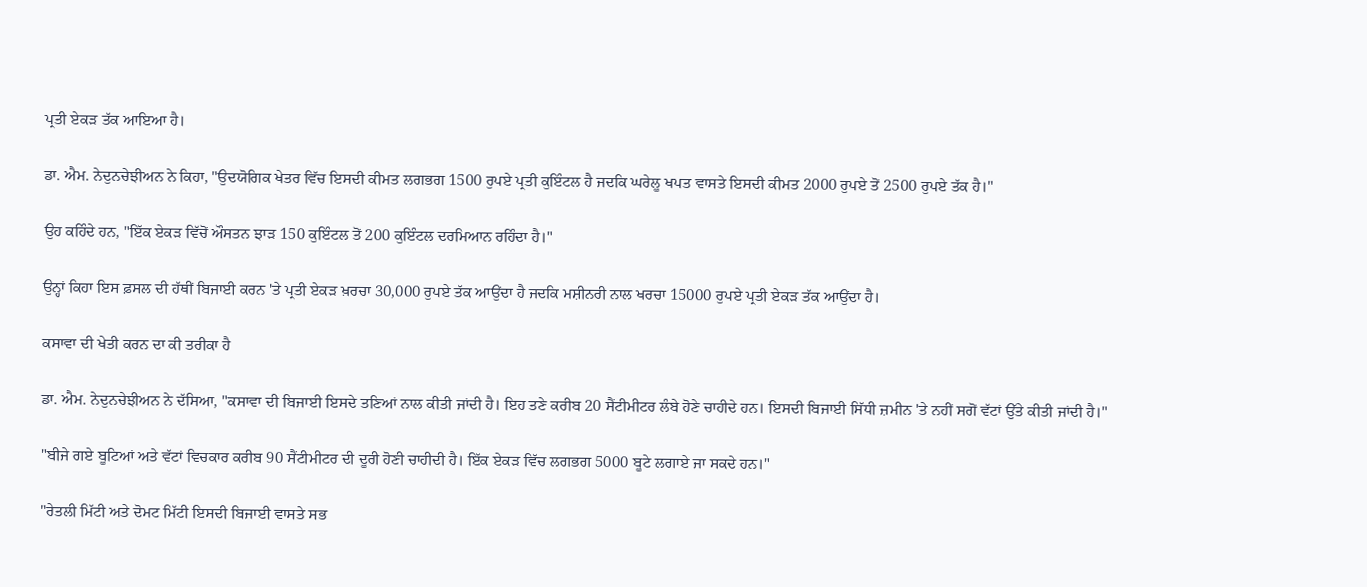ਪ੍ਰਤੀ ਏਕੜ ਤੱਕ ਆਇਆ ਹੈ।

ਡਾ. ਐਮ. ਨੇਦੁਨਚੇਝੀਅਨ ਨੇ ਕਿਹਾ, "ਉਦਯੋਗਿਕ ਖੇਤਰ ਵਿੱਚ ਇਸਦੀ ਕੀਮਤ ਲਗਭਗ 1500 ਰੁਪਏ ਪ੍ਰਤੀ ਕੁਇੰਟਲ ਹੈ ਜਦਕਿ ਘਰੇਲੂ ਖਪਤ ਵਾਸਤੇ ਇਸਦੀ ਕੀਮਤ 2000 ਰੁਪਏ ਤੋਂ 2500 ਰੁਪਏ ਤੱਕ ਹੈ।"

ਉਹ ਕਹਿੰਦੇ ਹਨ, "ਇੱਕ ਏਕੜ ਵਿੱਚੋਂ ਔਸਤਨ ਝਾੜ 150 ਕੁਇੰਟਲ ਤੋਂ 200 ਕੁਇੰਟਲ ਦਰਮਿਆਨ ਰਹਿੰਦਾ ਹੈ।"

ਉਨ੍ਹਾਂ ਕਿਹਾ ਇਸ ਫ਼ਸਲ ਦੀ ਹੱਥੀਂ ਬਿਜਾਈ ਕਰਨ 'ਤੇ ਪ੍ਰਤੀ ਏਕੜ ਖ਼ਰਚਾ 30,000 ਰੁਪਏ ਤੱਕ ਆਉਂਦਾ ਹੈ ਜਦਕਿ ਮਸ਼ੀਨਰੀ ਨਾਲ ਖਰਚਾ 15000 ਰੁਪਏ ਪ੍ਰਤੀ ਏਕੜ ਤੱਕ ਆਉਂਦਾ ਹੈ।

ਕਸਾਵਾ ਦੀ ਖੇਤੀ ਕਰਨ ਦਾ ਕੀ ਤਰੀਕਾ ਹੈ

ਡਾ. ਐਮ. ਨੇਦੁਨਚੇਝੀਅਨ ਨੇ ਦੱਸਿਆ, "ਕਸਾਵਾ ਦੀ ਬਿਜਾਈ ਇਸਦੇ ਤਣਿਆਂ ਨਾਲ ਕੀਤੀ ਜਾਂਦੀ ਹੈ। ਇਹ ਤਣੇ ਕਰੀਬ 20 ਸੈਂਟੀਮੀਟਰ ਲੰਬੇ ਹੋਣੇ ਚਾਹੀਦੇ ਹਨ। ਇਸਦੀ ਬਿਜਾਈ ਸਿੱਧੀ ਜ਼ਮੀਨ 'ਤੇ ਨਹੀਂ ਸਗੋਂ ਵੱਟਾਂ ਉੱਤੇ ਕੀਤੀ ਜਾਂਦੀ ਹੈ।"

"ਬੀਜੇ ਗਏ ਬੂਟਿਆਂ ਅਤੇ ਵੱਟਾਂ ਵਿਚਕਾਰ ਕਰੀਬ 90 ਸੈਂਟੀਮੀਟਰ ਦੀ ਦੂਰੀ ਹੋਣੀ ਚਾਹੀਦੀ ਹੈ। ਇੱਕ ਏਕੜ ਵਿੱਚ ਲਗਭਗ 5000 ਬੂਟੇ ਲਗਾਏ ਜਾ ਸਕਦੇ ਹਨ।"

"ਰੇਤਲੀ ਮਿੱਟੀ ਅਤੇ ਦੋਮਟ ਮਿੱਟੀ ਇਸਦੀ ਬਿਜਾਈ ਵਾਸਤੇ ਸਭ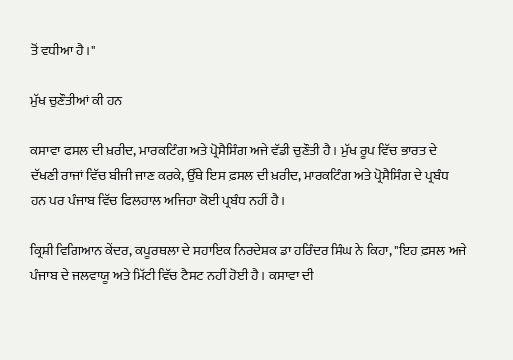ਤੋਂ ਵਧੀਆ ਹੈ।"

ਮੁੱਖ ਚੁਣੌਤੀਆਂ ਕੀ ਹਨ

ਕਸਾਵਾ ਫਸਲ ਦੀ ਖ਼ਰੀਦ, ਮਾਰਕਟਿੰਗ ਅਤੇ ਪ੍ਰੋਸੈਸਿੰਗ ਅਜੇ ਵੱਡੀ ਚੁਣੌਤੀ ਹੈ। ਮੁੱਖ ਰੂਪ ਵਿੱਚ ਭਾਰਤ ਦੇ ਦੱਖਣੀ ਰਾਜਾਂ ਵਿੱਚ ਬੀਜੀ ਜਾਣ ਕਰਕੇ, ਉੱਥੇ ਇਸ ਫ਼ਸਲ ਦੀ ਖ਼ਰੀਦ, ਮਾਰਕਟਿੰਗ ਅਤੇ ਪ੍ਰੋਸੈਸਿੰਗ ਦੇ ਪ੍ਰਬੰਧ ਹਨ ਪਰ ਪੰਜਾਬ ਵਿੱਚ ਫਿਲਹਾਲ ਅਜਿਹਾ ਕੋਈ ਪ੍ਰਬੰਧ ਨਹੀਂ ਹੈ।

ਕ੍ਰਿਸ਼ੀ ਵਿਗਿਆਨ ਕੇਂਦਰ, ਕਪੂਰਥਲਾ ਦੇ ਸਹਾਇਕ ਨਿਰਦੇਸ਼ਕ ਡਾ ਹਰਿੰਦਰ ਸਿੰਘ ਨੇ ਕਿਹਾ, "ਇਹ ਫ਼ਸਲ ਅਜੇ ਪੰਜਾਬ ਦੇ ਜਲਵਾਯੂ ਅਤੇ ਮਿੱਟੀ ਵਿੱਚ ਟੈਸਟ ਨਹੀਂ ਹੋਈ ਹੈ। ਕਸਾਵਾ ਦੀ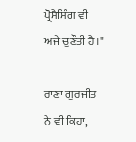ਪ੍ਰੋਸੈਸਿੰਗ ਵੀ ਅਜੇ ਚੁਣੌਤੀ ਹੈ।"

ਰਾਣਾ ਗੁਰਜੀਤ ਨੇ ਵੀ ਕਿਹਾ,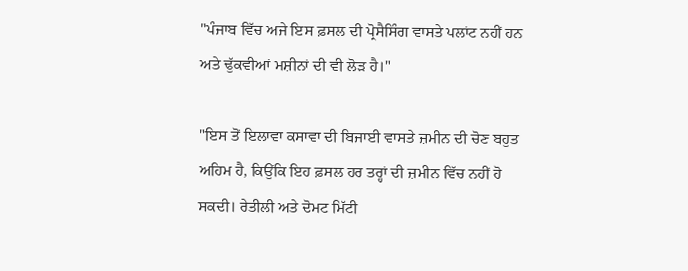"ਪੰਜਾਬ ਵਿੱਚ ਅਜੇ ਇਸ ਫ਼ਸਲ ਦੀ ਪ੍ਰੋਸੈਸਿੰਗ ਵਾਸਤੇ ਪਲਾਂਟ ਨਹੀਂ ਹਨ ਅਤੇ ਢੁੱਕਵੀਆਂ ਮਸ਼ੀਨਾਂ ਦੀ ਵੀ ਲੋੜ ਹੈ।"

"ਇਸ ਤੋਂ ਇਲਾਵਾ ਕਸਾਵਾ ਦੀ ਬਿਜਾਈ ਵਾਸਤੇ ਜ਼ਮੀਨ ਦੀ ਚੋਣ ਬਹੁਤ ਅਹਿਮ ਹੈ, ਕਿਉਂਕਿ ਇਹ ਫ਼ਸਲ ਹਰ ਤਰ੍ਹਾਂ ਦੀ ਜ਼ਮੀਨ ਵਿੱਚ ਨਹੀਂ ਹੋ ਸਕਦੀ। ਰੇਤੀਲੀ ਅਤੇ ਦੋਮਟ ਮਿੱਟੀ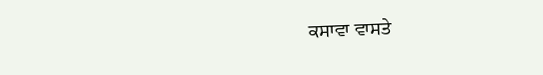ਕਸਾਵਾ ਵਾਸਤੇ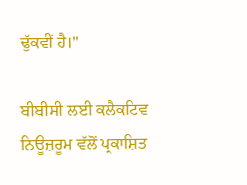ਢੁੱਕਵੀਂ ਹੈ।"

ਬੀਬੀਸੀ ਲਈ ਕਲੈਕਟਿਵ ਨਿਊਜ਼ਰੂਮ ਵੱਲੋਂ ਪ੍ਰਕਾਸ਼ਿਤ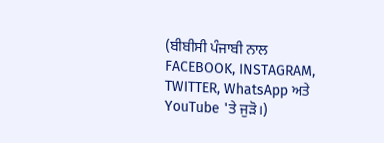(ਬੀਬੀਸੀ ਪੰਜਾਬੀ ਨਾਲ FACEBOOK, INSTAGRAM, TWITTER, WhatsApp ਅਤੇ YouTube 'ਤੇ ਜੁੜੋ।)